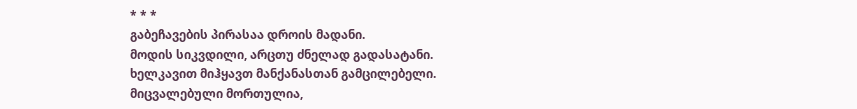* * *
გაბეჩავების პირასაა დროის მადანი.
მოდის სიკვდილი, არცთუ ძნელად გადასატანი.
ხელკავით მიჰყავთ მანქანასთან გამცილებელი.
მიცვალებული მორთულია,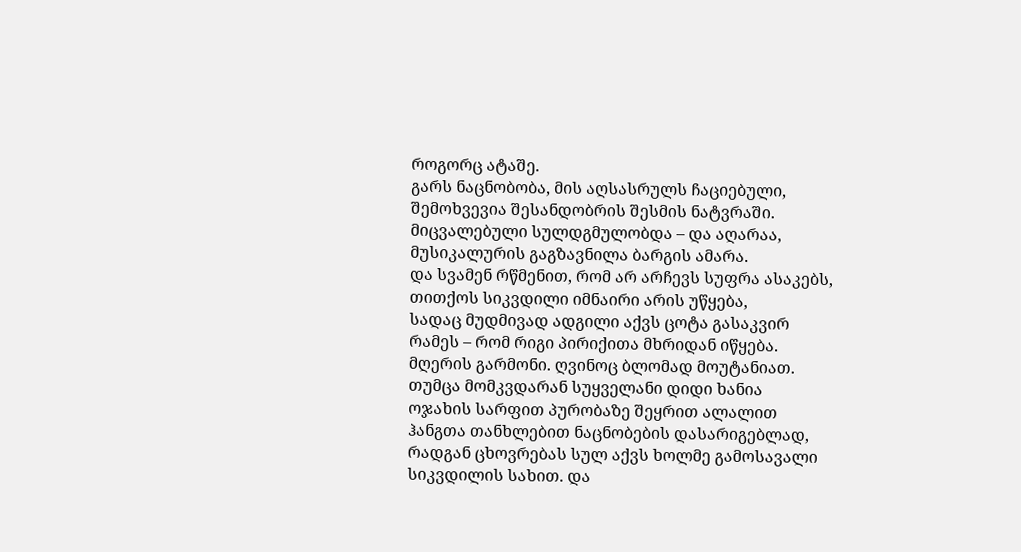როგორც ატაშე.
გარს ნაცნობობა, მის აღსასრულს ჩაციებული,
შემოხვევია შესანდობრის შესმის ნატვრაში.
მიცვალებული სულდგმულობდა – და აღარაა,
მუსიკალურის გაგზავნილა ბარგის ამარა.
და სვამენ რწმენით, რომ არ არჩევს სუფრა ასაკებს,
თითქოს სიკვდილი იმნაირი არის უწყება,
სადაც მუდმივად ადგილი აქვს ცოტა გასაკვირ
რამეს – რომ რიგი პირიქითა მხრიდან იწყება.
მღერის გარმონი. ღვინოც ბლომად მოუტანიათ.
თუმცა მომკვდარან სუყველანი დიდი ხანია
ოჯახის სარფით პურობაზე შეყრით ალალით
ჰანგთა თანხლებით ნაცნობების დასარიგებლად,
რადგან ცხოვრებას სულ აქვს ხოლმე გამოსავალი
სიკვდილის სახით. და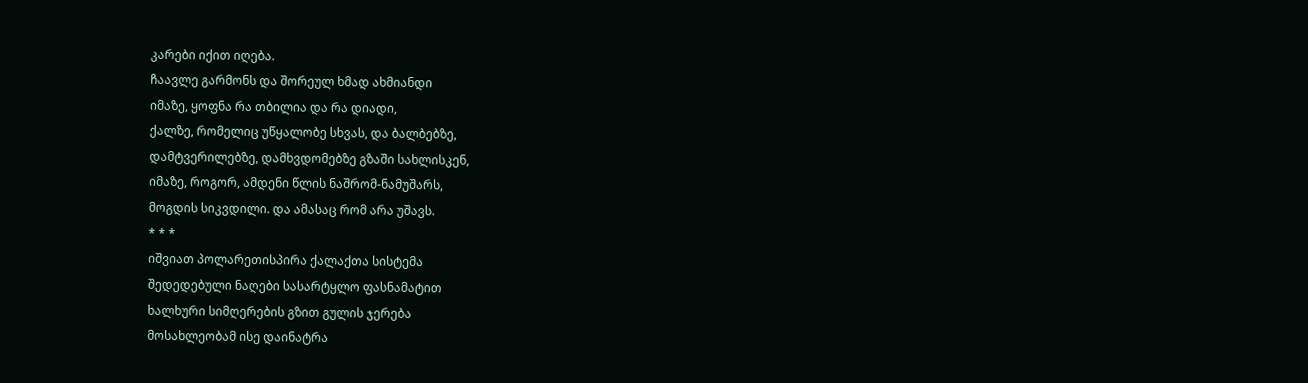კარები იქით იღება.
ჩაავლე გარმონს და შორეულ ხმად ახმიანდი
იმაზე, ყოფნა რა თბილია და რა დიადი,
ქალზე, რომელიც უწყალობე სხვას, და ბალბებზე,
დამტვერილებზე, დამხვდომებზე გზაში სახლისკენ,
იმაზე, როგორ, ამდენი წლის ნაშრომ-ნამუშარს,
მოგდის სიკვდილი. და ამასაც რომ არა უშავს.
* * *
იშვიათ პოლარეთისპირა ქალაქთა სისტემა
შედედებული ნაღები სასარტყლო ფასნამატით
ხალხური სიმღერების გზით გულის ჯერება
მოსახლეობამ ისე დაინატრა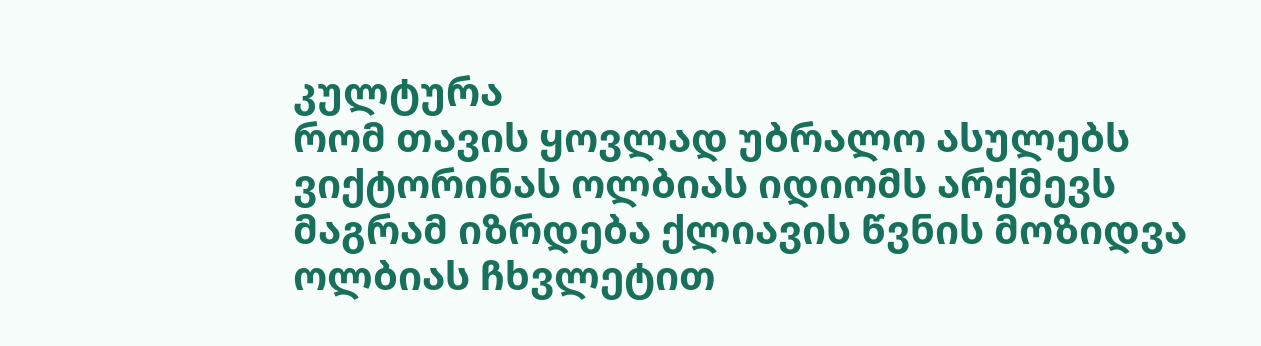კულტურა
რომ თავის ყოვლად უბრალო ასულებს
ვიქტორინას ოლბიას იდიომს არქმევს
მაგრამ იზრდება ქლიავის წვნის მოზიდვა
ოლბიას ჩხვლეტით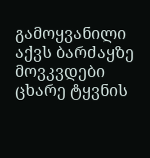გამოყვანილი აქვს ბარძაყზე
მოვკვდები ცხარე ტყვნის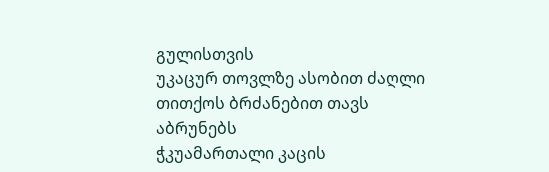გულისთვის
უკაცურ თოვლზე ასობით ძაღლი
თითქოს ბრძანებით თავს აბრუნებს
ჭკუამართალი კაცის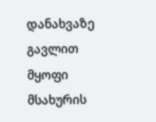დანახვაზე
გავლით მყოფი მსახურის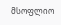მსოფლიო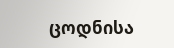ცოდნისა